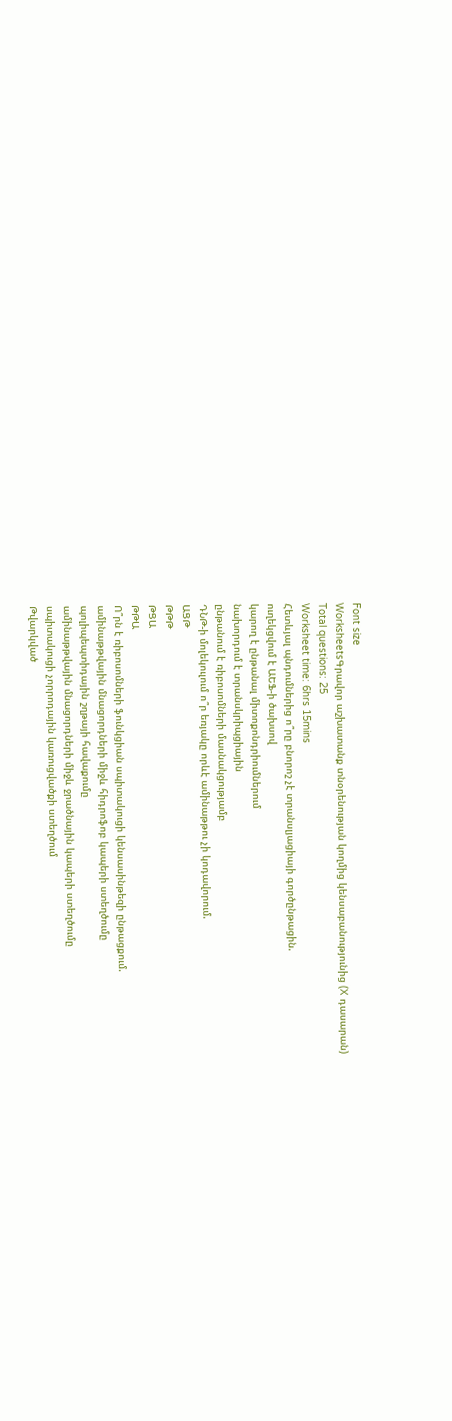Font size
WorksheetsԳրավոր աշխատանք տնօրենության կողմից կենսաբանությունից (X դասարան)
Total questions: 25
Worksheet time: 6hrs 15mins
Հետևյալ պնդումներից ո՞րը բնորոշ չէ տրանսլյացիայի գործընթացին.
ուղեկցվում է ԱԵՖ-ի ծախսով
կարող է ընթանալ միտոքոնդրիումներում
նախորդում է տրանսկրիպցիային
ընթանում է ռիբոսոմների մասնակցությամբ
ԴՆԹ-ի մոլեկուլում ո՞ր եռյակը որևէ ամինաթթու չի կոդավորում.
ԱՑԹ
ԹԹԹ
ԹՑԱ
ԹԹԱ
Ո՞րն է ռիբոսոմների ֆունկցիան սպիտակուցի կենսասինթեզի ընթացքում.
ամինաթթվային մնացորդների միջև հիդրոֆոբ կապերի ստեղծումը
պոլիպեպտիդային շղթայի հավաքումը
ամինաթթվային մնացորդների միջև ջրածնային կապերի ստեղծումը
սպիտակուցի չորրոդային կառուցվածքի ստեղծում
Թվարկված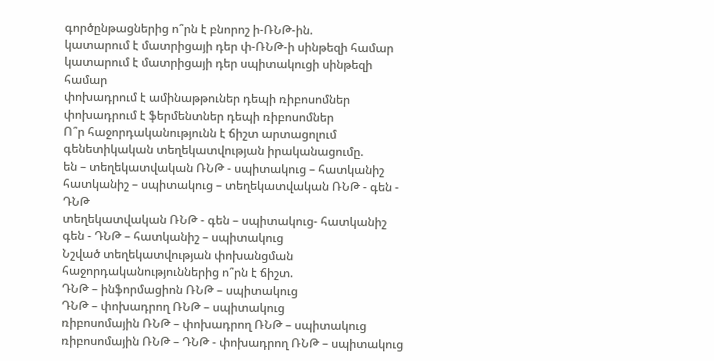գործընթացներից ո՞րն է բնորոշ ի-ՌՆԹ-ին.
կատարում է մատրիցայի դեր փ-ՌՆԹ-ի սինթեզի համար
կատարում է մատրիցայի դեր սպիտակուցի սինթեզի համար
փոխադրում է ամինաթթուներ դեպի ռիբոսոմներ
փոխադրում է ֆերմենտներ դեպի ռիբոսոմներ
Ո՞ր հաջորդականությունն է ճիշտ արտացոլում գենետիկական տեղեկատվության իրականացումը.
են – տեղեկատվական ՌՆԹ - սպիտակուց – հատկանիշ
հատկանիշ – սպիտակուց – տեղեկատվական ՌՆԹ - գեն - ԴՆԹ
տեղեկատվական ՌՆԹ - գեն – սպիտակուց- հատկանիշ
գեն - ԴՆԹ – հատկանիշ – սպիտակուց
Նշված տեղեկատվության փոխանցման հաջորդականություններից ո՞րն է ճիշտ.
ԴՆԹ – ինֆորմացիոն ՌՆԹ – սպիտակուց
ԴՆԹ – փոխադրող ՌՆԹ – սպիտակուց
ռիբոսոմային ՌՆԹ – փոխադրող ՌՆԹ – սպիտակուց
ռիբոսոմային ՌՆԹ – ԴՆԹ - փոխադրող ՌՆԹ – սպիտակուց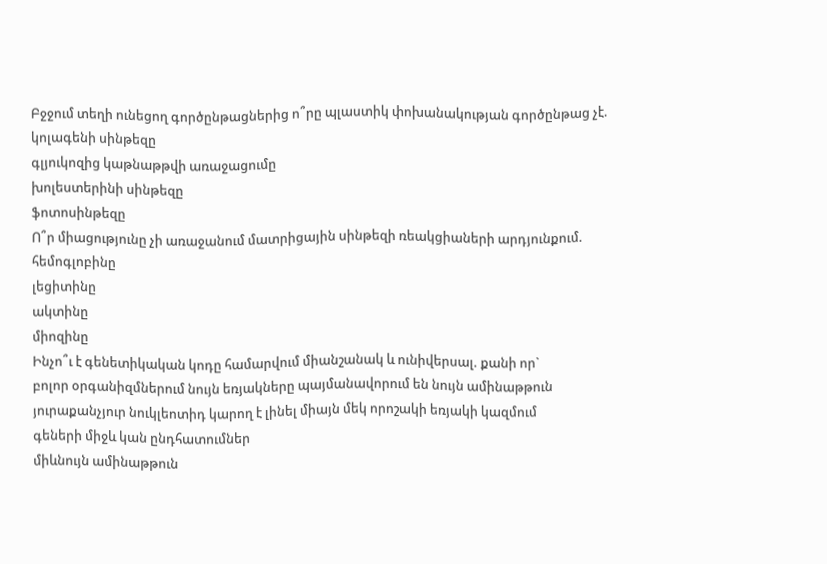Բջջում տեղի ունեցող գործընթացներից ո՞րը պլաստիկ փոխանակության գործընթաց չէ.
կոլագենի սինթեզը
գլյուկոզից կաթնաթթվի առաջացումը
խոլեստերինի սինթեզը
ֆոտոսինթեզը
Ո՞ր միացությունը չի առաջանում մատրիցային սինթեզի ռեակցիաների արդյունքում.
հեմոգլոբինը
լեցիտինը
ակտինը
միոզինը
Ինչո՞ւ է գենետիկական կոդը համարվում միանշանակ և ունիվերսալ. քանի որ`
բոլոր օրգանիզմներում նույն եռյակները պայմանավորում են նույն ամինաթթուն
յուրաքանչյուր նուկլեոտիդ կարող է լինել միայն մեկ որոշակի եռյակի կազմում
գեների միջև կան ընդհատումներ
միևնույն ամինաթթուն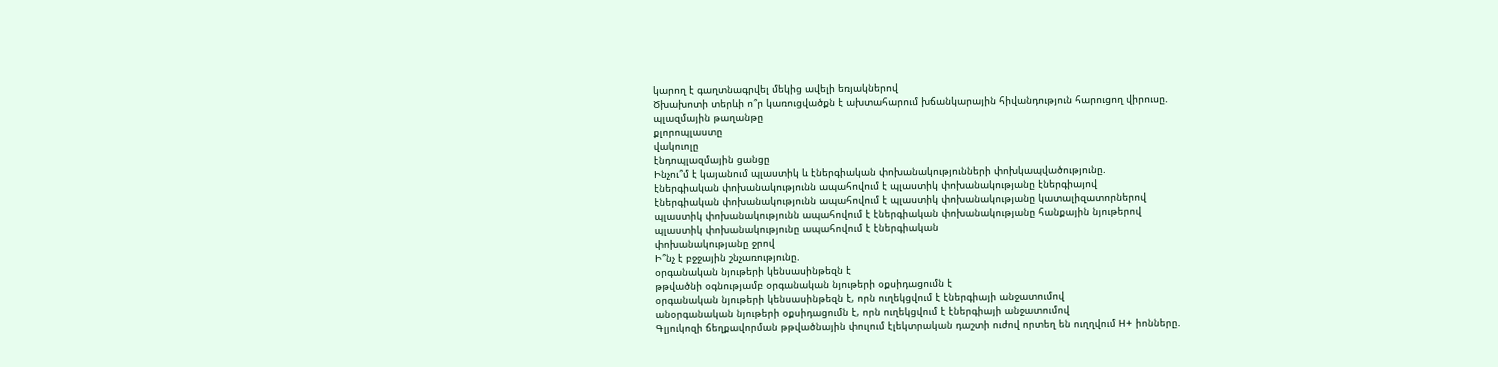կարող է գաղտնագրվել մեկից ավելի եռյակներով
Ծխախոտի տերևի ո՞ր կառուցվածքն է ախտահարում խճանկարային հիվանդություն հարուցող վիրուսը.
պլազմային թաղանթը
քլորոպլաստը
վակուոլը
էնդոպլազմային ցանցը
Ինչու՞մ է կայանում պլաստիկ և էներգիական փոխանակությունների փոխկապվածությունը.
էներգիական փոխանակությունն ապահովում է պլաստիկ փոխանակությանը էներգիայով
էներգիական փոխանակությունն ապահովում է պլաստիկ փոխանակությանը կատալիզատորներով
պլաստիկ փոխանակությունն ապահովում է էներգիական փոխանակությանը հանքային նյութերով
պլաստիկ փոխանակությունը ապահովում է էներգիական
փոխանակությանը ջրով
Ի՞նչ է բջջային շնչառությունը.
օրգանական նյութերի կենսասինթեզն է
թթվածնի օգնությամբ օրգանական նյութերի օքսիդացումն է
օրգանական նյութերի կենսասինթեզն է, որն ուղեկցվում է էներգիայի անջատումով
անօրգանական նյութերի օքսիդացումն է, որն ուղեկցվում է էներգիայի անջատումով
Գլյուկոզի ճեղքավորման թթվածնային փուլում էլեկտրական դաշտի ուժով որտեղ են ուղղվում H+ իոնները.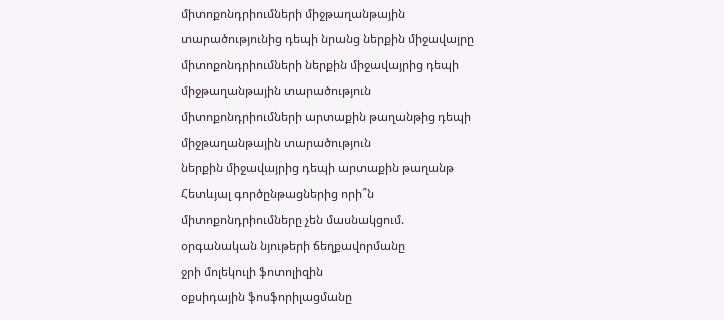միտոքոնդրիումների միջթաղանթային տարածությունից դեպի նրանց ներքին միջավայրը
միտոքոնդրիումների ներքին միջավայրից դեպի միջթաղանթային տարածություն
միտոքոնդրիումների արտաքին թաղանթից դեպի միջթաղանթային տարածություն
ներքին միջավայրից դեպի արտաքին թաղանթ
Հետևյալ գործընթացներից որի՞ն միտոքոնդրիումները չեն մասնակցում.
օրգանական նյութերի ճեղքավորմանը
ջրի մոլեկուլի ֆոտոլիզին
օքսիդային ֆոսֆորիլացմանը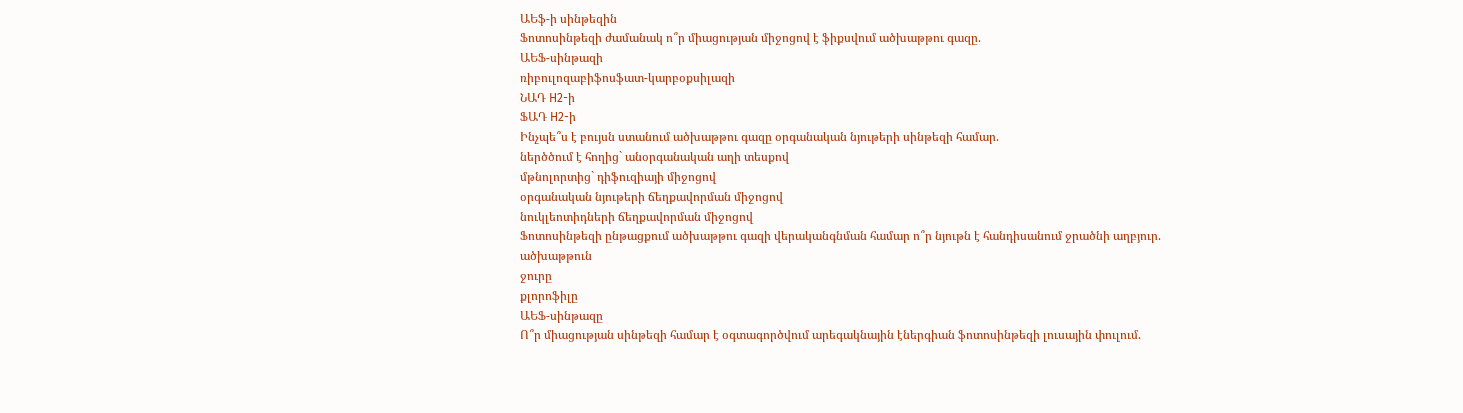ԱԵֆ-ի սինթեզին
Ֆոտոսինթեզի ժամանակ ո՞ր միացության միջոցով է ֆիքսվում ածխաթթու գազը.
ԱԵՖ-սինթազի
ռիբուլոզաբիֆոսֆատ-կարբօքսիլազի
ՆԱԴ H2-ի
ՖԱԴ H2-ի
Ինչպե՞ս է բույսն ստանում ածխաթթու գազը օրգանական նյութերի սինթեզի համար.
ներծծում է հողից` անօրգանական աղի տեսքով
մթնոլորտից` դիֆուզիայի միջոցով
օրգանական նյութերի ճեղքավորման միջոցով
նուկլեոտիդների ճեղքավորման միջոցով
Ֆոտոսինթեզի ընթացքում ածխաթթու գազի վերականգնման համար ո՞ր նյութն է հանդիսանում ջրածնի աղբյուր.
ածխաթթուն
ջուրը
քլորոֆիլը
ԱԵՖ-սինթազը
Ո՞ր միացության սինթեզի համար է օգտագործվում արեգակնային էներգիան ֆոտոսինթեզի լուսային փուլում.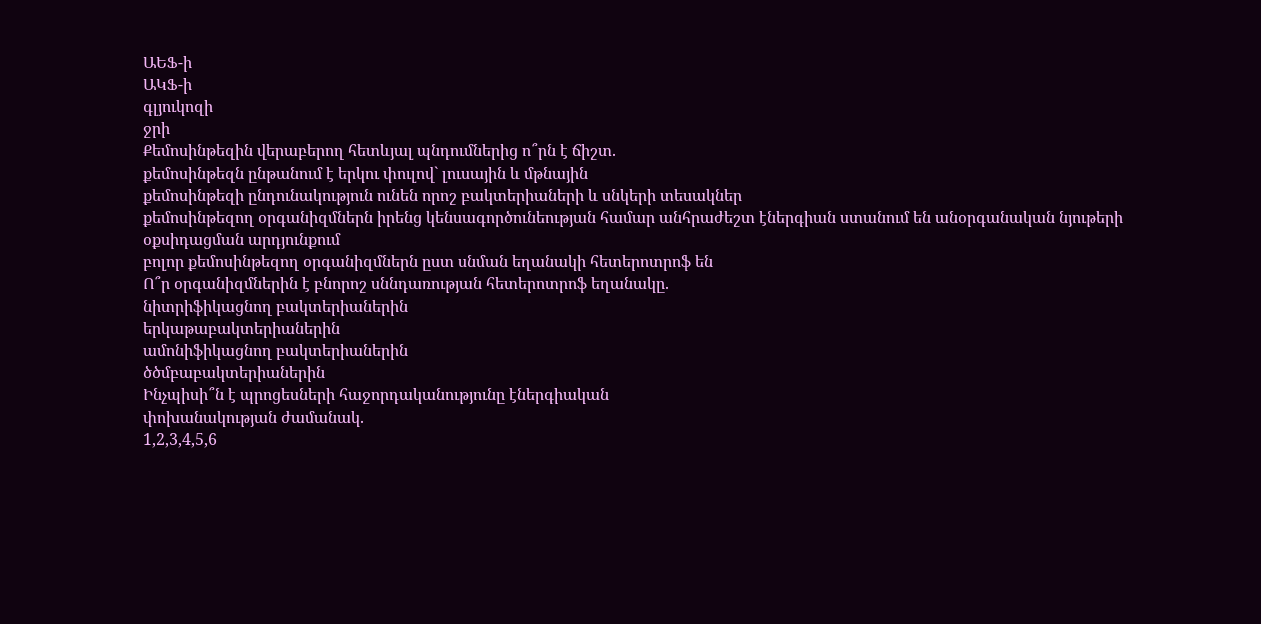ԱԵՖ-ի
ԱԿՖ-ի
գլյուկոզի
ջրի
Քեմոսինթեզին վերաբերող հետևյալ պնդումներից ո՞րն է ճիշտ.
քեմոսինթեզն ընթանում է երկու փուլով` լուսային և մթնային
քեմոսինթեզի ընդունակություն ունեն որոշ բակտերիաների և սնկերի տեսակներ
քեմոսինթեզող օրգանիզմներն իրենց կենսագործունեության համար անհրաժեշտ էներգիան ստանում են անօրգանական նյութերի օքսիդացման արդյունքում
բոլոր քեմոսինթեզող օրգանիզմներն ըստ սնման եղանակի հետերոտրոֆ են
Ո՞ր օրգանիզմներին է բնորոշ սննդառության հետերոտրոֆ եղանակը.
նիտրիֆիկացնող բակտերիաներին
երկաթաբակտերիաներին
ամոնիֆիկացնող բակտերիաներին
ծծմբաբակտերիաներին
Ինչպիսի՞ն է պրոցեսների հաջորդականությունը էներգիական
փոխանակության ժամանակ.
1,2,3,4,5,6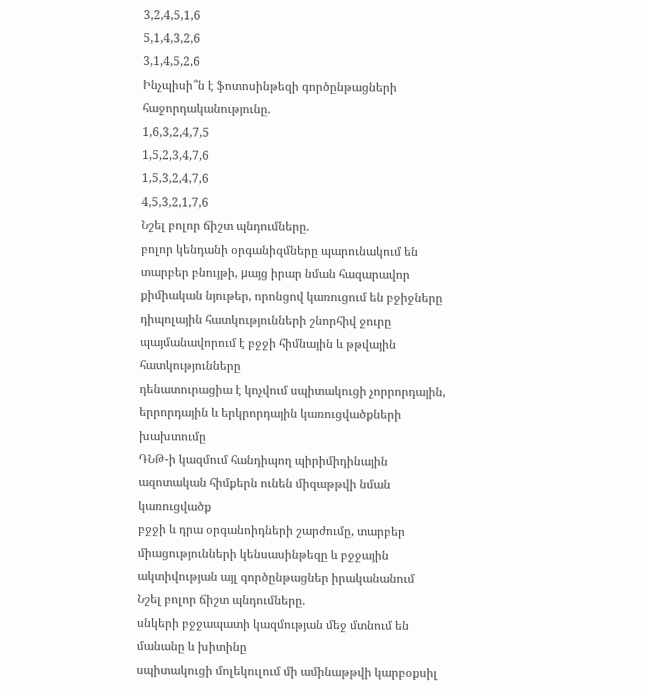3,2,4,5,1,6
5,1,4,3,2,6
3,1,4,5,2,6
Ինչպիսի՞ն է ֆոտոսինթեզի գործընթացների հաջորդականությունը.
1,6,3,2,4,7,5
1,5,2,3,4,7,6
1,5,3,2,4,7,6
4,5,3,2,1,7,6
Նշել բոլոր ճիշտ պնդումները.
բոլոր կենդանի օրգանիզմները պարունակում են տարբեր բնույթի, μայց իրար նման հազարավոր քիմիական նյութեր, որոնցով կառուցում են բջիջները
դիպոլային հատկությունների շնորհիվ ջուրը պայմանավորում է բջջի հիմնային և թթվային հատկությունները
դենատուրացիա է կոչվում սպիտակուցի չորրորդային, երրորդային և երկրորդային կառուցվածքների խախտումը
ԴՆԹ-ի կազմում հանդիպող պիրիմիդինային ազոտական հիմքերն ունեն միզաթթվի նման կառուցվածք
բջջի և դրա օրգանոիդների շարժումը, տարբեր միացությունների կենսասինթեզը և բջջային ակտիվության այլ գործընթացներ իրականանում
Նշել բոլոր ճիշտ պնդումները.
սնկերի բջջապատի կազմության մեջ մտնում են մանանը և խիտինը
սպիտակուցի մոլեկուլում մի ամինաթթվի կարբօքսիլ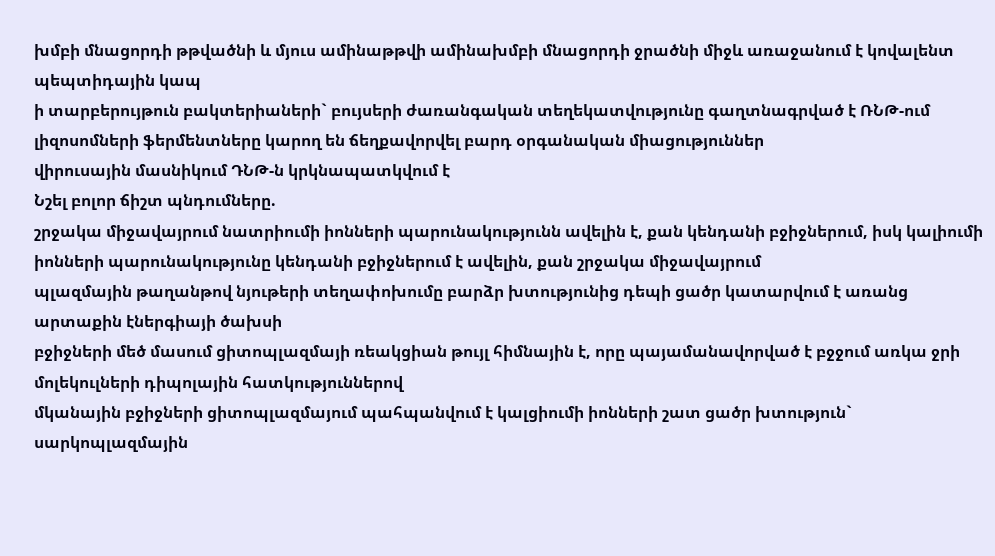խմբի մնացորդի թթվածնի և մյուս ամինաթթվի ամինախմբի մնացորդի ջրածնի միջև առաջանում է կովալենտ պեպտիդային կապ
ի տարբերույթուն բակտերիաների` բույսերի ժառանգական տեղեկատվությունը գաղտնագրված է ՌՆԹ-ում
լիզոսոմների ֆերմենտները կարող են ճեղքավորվել բարդ օրգանական միացություններ
վիրուսային մասնիկում ԴՆԹ-ն կրկնապատկվում է
Նշել բոլոր ճիշտ պնդումները.
շրջակա միջավայրում նատրիումի իոնների պարունակությունն ավելին է, քան կենդանի բջիջներում, իսկ կալիումի իոնների պարունակությունը կենդանի բջիջներում է ավելին, քան շրջակա միջավայրում
պլազմային թաղանթով նյութերի տեղափոխումը բարձր խտությունից դեպի ցածր կատարվում է առանց արտաքին էներգիայի ծախսի
բջիջների մեծ մասում ցիտոպլազմայի ռեակցիան թույլ հիմնային է, որը պայամանավորված է բջջում առկա ջրի մոլեկուլների դիպոլային հատկություններով
մկանային բջիջների ցիտոպլազմայում պահպանվում է կալցիումի իոնների շատ ցածր խտություն` սարկոպլազմային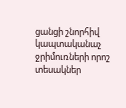ցանցի շնորհիվ
կապտականաչ ջրիմուռների որոշ տեսակներ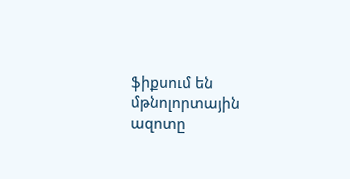ֆիքսում են մթնոլորտային ազոտը